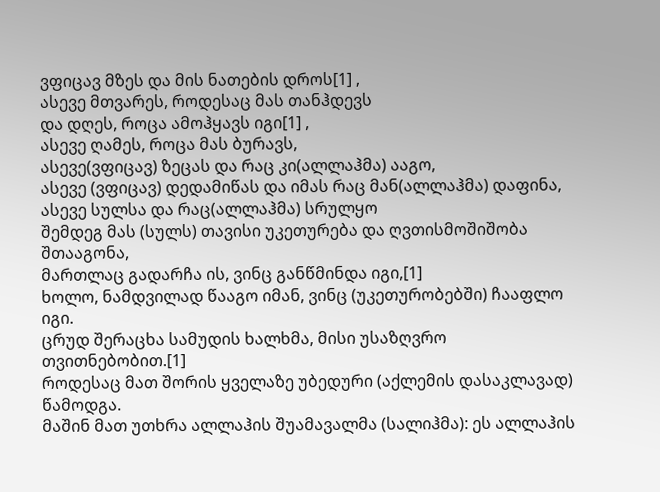ვფიცავ მზეს და მის ნათების დროს[1] ,
ასევე მთვარეს, როდესაც მას თანჰდევს
და დღეს, როცა ამოჰყავს იგი[1] ,
ასევე ღამეს, როცა მას ბურავს,
ასევე(ვფიცავ) ზეცას და რაც კი(ალლაჰმა) ააგო,
ასევე (ვფიცავ) დედამიწას და იმას რაც მან(ალლაჰმა) დაფინა,
ასევე სულსა და რაც(ალლაჰმა) სრულყო
შემდეგ მას (სულს) თავისი უკეთურება და ღვთისმოშიშობა შთააგონა,
მართლაც გადარჩა ის, ვინც განწმინდა იგი,[1]
ხოლო, ნამდვილად წააგო იმან, ვინც (უკეთურობებში) ჩააფლო იგი.
ცრუდ შერაცხა სამუდის ხალხმა, მისი უსაზღვრო თვითნებობით.[1]
როდესაც მათ შორის ყველაზე უბედური (აქლემის დასაკლავად) წამოდგა.
მაშინ მათ უთხრა ალლაჰის შუამავალმა (სალიჰმა): ეს ალლაჰის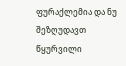ფურაქლემია და ნუ შეზღუდავთ წყურვილი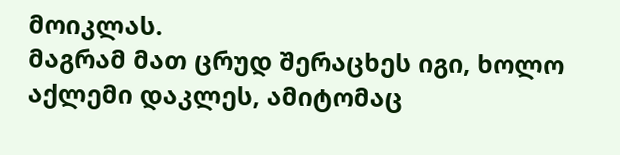მოიკლას.
მაგრამ მათ ცრუდ შერაცხეს იგი, ხოლო აქლემი დაკლეს, ამიტომაც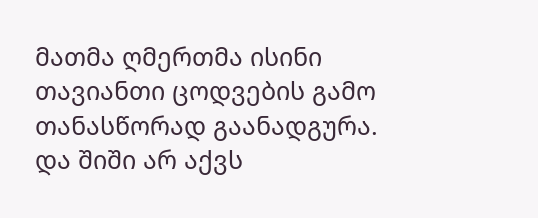მათმა ღმერთმა ისინი თავიანთი ცოდვების გამო თანასწორად გაანადგურა.
და შიში არ აქვს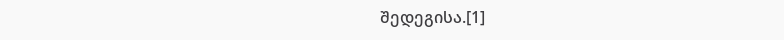შედეგისა.[1]